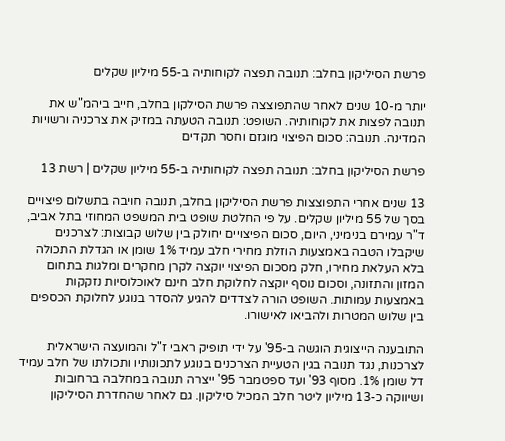פרשת הסיליקון בחלב: תנובה תפצה לקוחותיה ב-55 מיליון שקלים

יותר מ-10 שנים לאחר שהתפוצצה פרשת הסילקון בחלב, חייב ביהמ"ש את תנובה לפצות את לקוחותיה. השופט: תנובה הטעתה במזיק את צרכניה ורשויות המדינה. תנובה: סכום הפיצוי מוגזם וחסר תקדים

פרשת הסיליקון בחלב: תנובה תפצה לקוחותיה ב-55 מיליון שקלים | רשת 13

13 שנים אחרי התפוצצות פרשת הסיליקון בחלב, תנובה חויבה בתשלום פיצויים בסך של 55 מיליון שקלים. על פי החלטת שופט בית המשפט המחוזי בתל אביב, ד"ר עמירם בנימיני, היום, סכום הפיצויים יחולק בין שלוש קבוצות: לצרכנים שיקבלו הטבה באמצעות הוזלת מחירי חלב עמיד 1% שומן או הגדלת התכולה בלא העלאת מחירו, חלק מסכום הפיצוי יוקצה לקרן מחקרים ומלגות בתחום המזון והתזונה, וסכום נוסף יוקצה לחלוקת חלב חינם לאוכלוסיות נזקקות באמצעות עמותות. השופט הורה לצדדים להגיע להסדר בנוגע לחלוקת הכספים בין שלוש המטרות ולהביאו לאישורו.

התובענה הייצוגית הוגשה ב-95' על ידי תופיק ראבי ז"ל והמועצה הישראלית לצרכנות, נגד תנובה בגין הטעיית הצרכנים בנוגע לתכונותיו ותכולתו של חלב עמיד דל שומן 1%. מסוף 93' ועד ספטמבר 95' ייצרה תנובה במחלבה ברחובות ושיווקה כ-13 מיליון ליטר חלב המכיל סיליקון. גם לאחר שהחדרת הסיליקון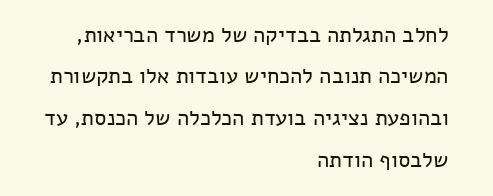לחלב התגלתה בבדיקה של משרד הבריאות, המשיכה תנובה להכחיש עובדות אלו בתקשורת ובהופעת נציגיה בועדת הכלכלה של הכנסת, עד שלבסוף הודתה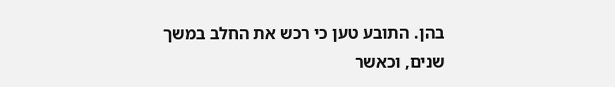בהן. התובע טען כי רכש את החלב במשך שנים, וכאשר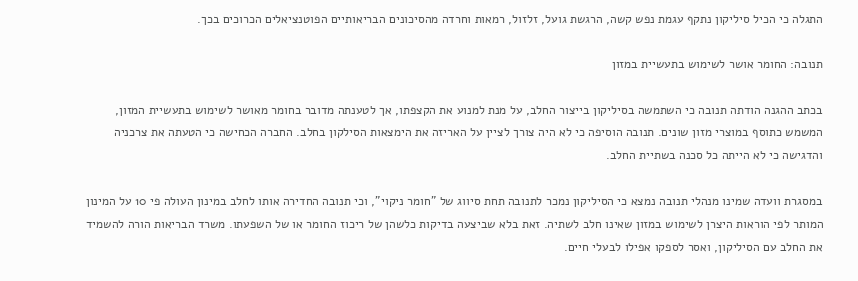התגלה כי הכיל סיליקון נתקף עגמת נפש קשה, הרגשת גועל, זלזול, רמאות וחרדה מהסיכונים הבריאותיים הפוטנציאלים הכרוכים בכך.

תנובה: החומר אושר לשימוש בתעשיית במזון

בכתב ההגנה הודתה תנובה כי השתמשה בסיליקון בייצור החלב, על מנת למנוע את הקצפתו, אך לטענתה מדובר בחומר מאושר לשימוש בתעשיית המזון, המשמש כתוסף במוצרי מזון שונים. תנובה הוסיפה כי לא היה צורך לציין על האריזה את הימצאות הסילקון בחלב. החברה הכחישה כי הטעתה את צרכניה והדגישה כי לא הייתה כל סכנה בשתיית החלב.

במסגרת וועדה שמינו מנהלי תנובה נמצא כי הסיליקון נמכר לתנובה תחת סיווג של "חומר ניקוי", וכי תנובה החדירה אותו לחלב במינון העולה פי 10 על המינון המותר לפי הוראות היצרן לשימוש במזון שאינו חלב לשתיה. זאת בלא שביצעה בדיקות כלשהן של ריכוז החומר או של השפעתו. משרד הבריאות הורה להשמיד את החלב עם הסיליקון, ואסר לספקו אפילו לבעלי חיים.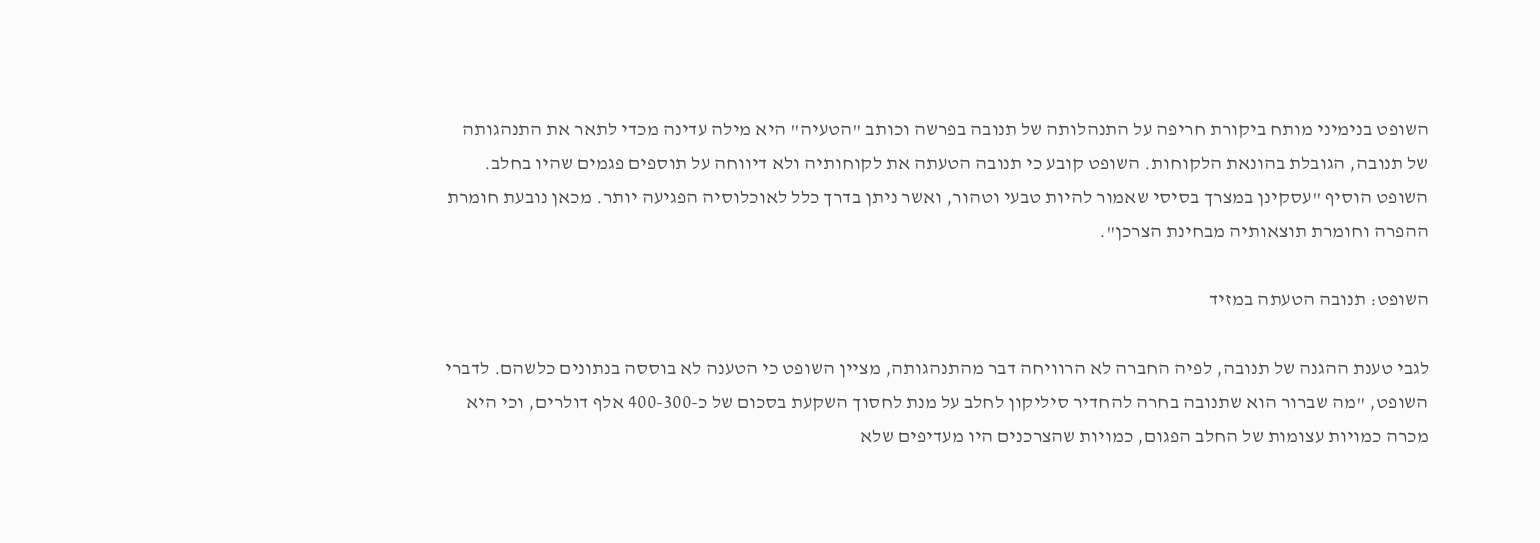השופט בנימיני מותח ביקורת חריפה על התנהלותה של תנובה בפרשה וכותב "הטעיה" היא מילה עדינה מכדי לתאר את התנהגותה של תנובה, הגובלת בהונאת הלקוחות. השופט קובע כי תנובה הטעתה את לקוחותיה ולא דיווחה על תוספים פגמים שהיו בחלב. השופט הוסיף "עסקינן במצרך בסיסי שאמור להיות טבעי וטהור, ואשר ניתן בדרך כלל לאוכלוסיה הפגיעה יותר. מכאן נובעת חומרת ההפרה וחומרת תוצאותיה מבחינת הצרכן".

השופט: תנובה הטעתה במזיד

לגבי טענת ההגנה של תנובה, לפיה החברה לא הרוויחה דבר מהתנהגותה, מציין השופט כי הטענה לא בוססה בנתונים כלשהם. לדברי השופט, "מה שברור הוא שתנובה בחרה להחדיר סיליקון לחלב על מנת לחסוך השקעת בסכום של כ-400-300 אלף דולרים, וכי היא מכרה כמויות עצומות של החלב הפגום, כמויות שהצרכנים היו מעדיפים שלא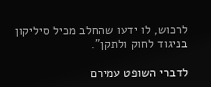לרכוש, לו ידעו שהחלב מכיל סיליקון בניגוד לחוק ולתקן".

לדברי השופט עמירם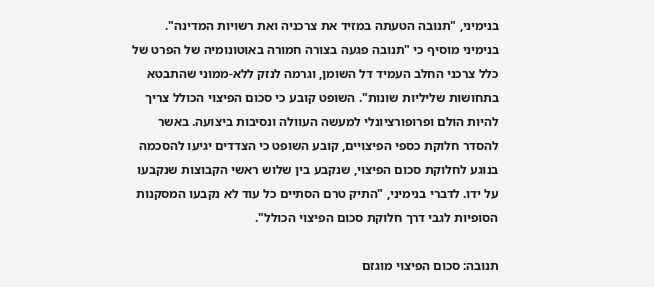בנימיני, "תנובה הטעתה במזיד את צרכניה ואת רשויות המדינה". בנימיני מוסיף כי "תנובה פגעה בצורה חמורה באוטונומיה של הפרט של כלל צרכני החלב העמיד דל השומן, וגרמה לנזק ללא-ממוני שהתבטא בתחושות שליליות שונות". השופט קובע כי סכום הפיצוי הכולל צריך להיות הולם ופרופורציונלי למעשה העוולה ונסיבות ביצועה. באשר להסדר חלוקת כספי הפיצויים, קובע השופט כי הצדדים יגיעו להסכמה בנוגע לחלוקת סכום הפיצוי, שנקבע בין שלוש ראשי הקבוצות שנקבעו על ידו. לדברי בנימיני, "התיק טרם הסתיים כל עוד לא נקבעו המסקנות הסופיות לגבי דרך חלוקת סכום הפיצוי הכולל".

תנובה: סכום הפיצוי מוגזם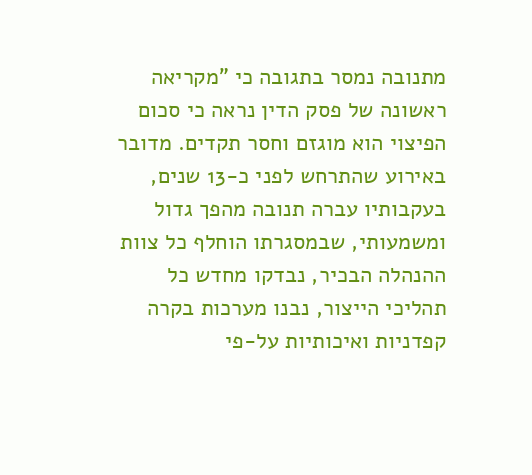מתנובה נמסר בתגובה כי "מקריאה ראשונה של פסק הדין נראה כי סכום הפיצוי הוא מוגזם וחסר תקדים. מדובר באירוע שהתרחש לפני כ-13 שנים, בעקבותיו עברה תנובה מהפך גדול ומשמעותי, שבמסגרתו הוחלף כל צוות ההנהלה הבכיר, נבדקו מחדש כל תהליכי הייצור, נבנו מערכות בקרה קפדניות ואיכותיות על-פי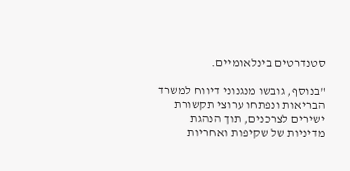סטנדרטים בינלאומיים.

"בנוסף, גובשו מנגנוני דיווח למשרד הבריאות ונפתחו ערוצי תקשורת ישירים לצרכנים, תוך הנהגת מדיניות של שקיפות ואחריות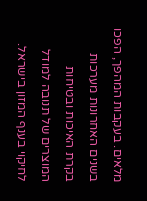מלאים. בעקבות המהפך, הפכו בשנים האחרונות מערכות בקרת האיכות ובטיחות המוצרים של תנובה למודל לחיקוי בענף המזון בישראל.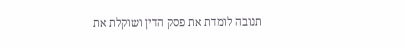תנובה לומדת את פסק הדין ושוקלת את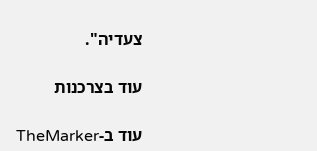צעדיה".

עוד בצרכנות

עוד ב-TheMarker